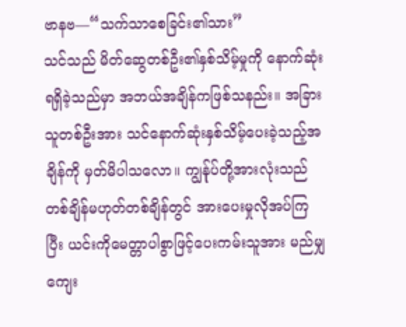ဗာနဗ—“သက်သာစေခြင်း၏သား”
သင်သည် မိတ်ဆွေတစ်ဦး၏နှစ်သိမ့်မှုကို နောက်ဆုံးရရှိခဲ့သည်မှာ အဘယ်အချိန်ကဖြစ်သနည်း။ အခြားသူတစ်ဦးအား သင်နောက်ဆုံးနှစ်သိမ့်ပေးခဲ့သည့်အချိန်ကို မှတ်မိပါသလော။ ကျွန်ုပ်တို့အားလုံးသည် တစ်ချိန်မဟုတ်တစ်ချိန်တွင် အားပေးမှုလိုအပ်ကြပြီး ယင်းကိုမေတ္တာပါစွာဖြင့်ပေးကမ်းသူအား မည်မျှကျေး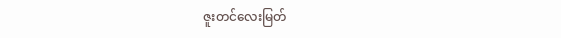ဇူးတင်လေးမြတ်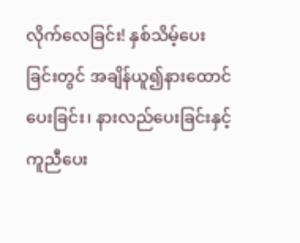လိုက်လေခြင်း! နှစ်သိမ့်ပေးခြင်းတွင် အချိန်ယူ၍နားထောင်ပေးခြင်း၊ နားလည်ပေးခြင်းနှင့် ကူညီပေး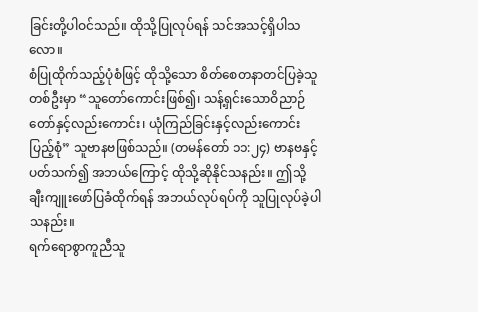ခြင်းတို့ပါဝင်သည်။ ထိုသို့ပြုလုပ်ရန် သင်အသင့်ရှိပါသလော။
စံပြုထိုက်သည့်ပုံစံဖြင့် ထိုသို့သော စိတ်စေတနာတင်ပြခဲ့သူတစ်ဦးမှာ “သူတော်ကောင်းဖြစ်၍၊ သန့်ရှင်းသောဝိညာဉ်တော်နှင့်လည်းကောင်း၊ ယုံကြည်ခြင်းနှင့်လည်းကောင်း ပြည့်စုံ” သူဗာနဗဖြစ်သည်။ (တမန်တော် ၁၁:၂၄) ဗာနဗနှင့်ပတ်သက်၍ အဘယ်ကြောင့် ထိုသို့ဆိုနိုင်သနည်း။ ဤသို့ ချီးကျူးဖော်ပြခံထိုက်ရန် အဘယ်လုပ်ရပ်ကို သူပြုလုပ်ခဲ့ပါသနည်း။
ရက်ရောစွာကူညီသူ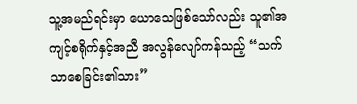သူ့အမည်ရင်းမှာ ယောသေဖြစ်သော်လည်း သူ၏အကျင့်စရိုက်နှင့်အညီ အလွန်လျော်ကန်သည့် “သက်သာစေခြင်း၏သား”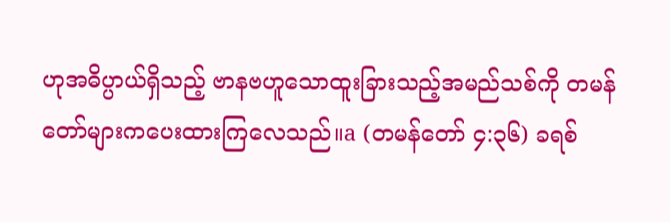ဟုအဓိပ္ပာယ်ရှိသည့် ဗာနဗဟူသောထူးခြားသည့်အမည်သစ်ကို တမန်တော်များကပေးထားကြလေသည်။a (တမန်တော် ၄:၃၆) ခရစ်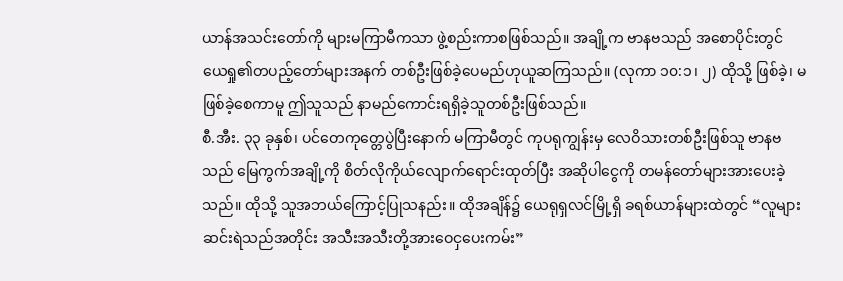ယာန်အသင်းတော်ကို များမကြာမီကသာ ဖွဲ့စည်းကာစဖြစ်သည်။ အချို့က ဗာနဗသည် အစောပိုင်းတွင် ယေရှု၏တပည့်တော်များအနက် တစ်ဦးဖြစ်ခဲ့ပေမည်ဟုယူဆကြသည်။ (လုကာ ၁၀:၁၊ ၂) ထိုသို့ ဖြစ်ခဲ့၊ မဖြစ်ခဲ့စေကာမူ ဤသူသည် နာမည်ကောင်းရရှိခဲ့သူတစ်ဦးဖြစ်သည်။
စီ.အီး. ၃၃ ခုနှစ်၊ ပင်တေကုတ္တေပွဲပြီးနောက် မကြာမီတွင် ကုပရုကျွန်းမှ လေဝိသားတစ်ဦးဖြစ်သူ ဗာနဗသည် မြေကွက်အချို့ကို စိတ်လိုကိုယ်လျောက်ရောင်းထုတ်ပြီး အဆိုပါငွေကို တမန်တော်များအားပေးခဲ့သည်။ ထိုသို့ သူအဘယ်ကြောင့်ပြုသနည်း။ ထိုအချိန်၌ ယေရုရှလင်မြို့ရှိ ခရစ်ယာန်များထဲတွင် “လူများဆင်းရဲသည်အတိုင်း အသီးအသီးတို့အားဝေငှပေးကမ်း”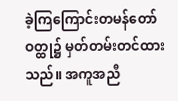ခဲ့ကြကြောင်းတမန်တော်ဝတ္ထု၌ မှတ်တမ်းတင်ထားသည်။ အကူအညီ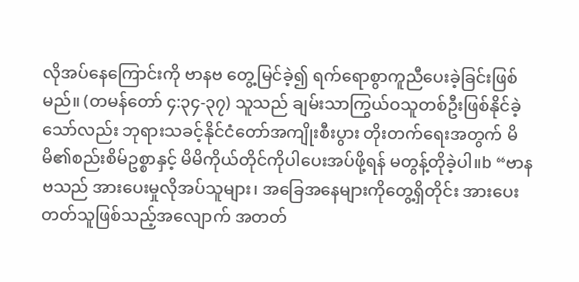လိုအပ်နေကြောင်းကို ဗာနဗ တွေ့မြင်ခဲ့၍ ရက်ရောစွာကူညီပေးခဲ့ခြင်းဖြစ်မည်။ (တမန်တော် ၄:၃၄-၃၇) သူသည် ချမ်းသာကြွယ်ဝသူတစ်ဦးဖြစ်နိုင်ခဲ့သော်လည်း ဘုရားသခင့်နိုင်ငံတော်အကျိုးစီးပွား တိုးတက်ရေးအတွက် မိမိ၏စည်းစိမ်ဥစ္စာနှင့် မိမိကိုယ်တိုင်ကိုပါပေးအပ်ဖို့ရန် မတွန့်တိုခဲ့ပါ။b “ဗာနဗသည် အားပေးမှုလိုအပ်သူများ၊ အခြေအနေများကိုတွေ့ရှိတိုင်း အားပေးတတ်သူဖြစ်သည့်အလျောက် အတတ်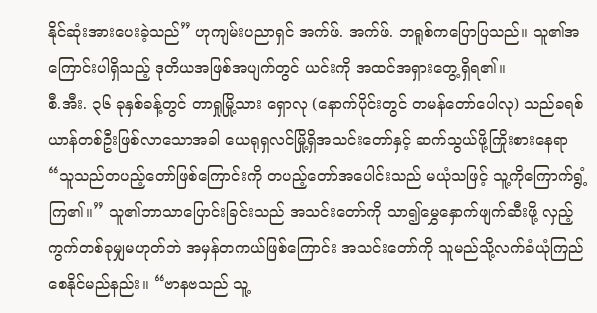နိုင်ဆုံးအားပေးခဲ့သည်” ဟုကျမ်းပညာရှင် အက်ဖ်. အက်ဖ်. ဘရူစ်ကပြောပြသည်။ သူ၏အကြောင်းပါရှိသည့် ဒုတိယအဖြစ်အပျက်တွင် ယင်းကို အထင်အရှားတွေ့ရှိရ၏။
စီ.အီး. ၃၆ ခုနှစ်ခန့်တွင် တာရှုမြို့သား ရှောလု (နောက်ပိုင်းတွင် တမန်တော်ပေါလု) သည်ခရစ်ယာန်တစ်ဦးဖြစ်လာသောအခါ ယေရုရှလင်မြို့ရှိအသင်းတော်နှင့် ဆက်သွယ်ဖို့ကြိုးစားနေရာ “သူသည်တပည့်တော်ဖြစ်ကြောင်းကို တပည့်တော်အပေါင်းသည် မယုံသဖြင့် သူ့ကိုကြောက်ရွံ့ကြ၏။” သူ၏ဘာသာပြောင်းခြင်းသည် အသင်းတော်ကို သာ၍မွှေနှောက်ဖျက်ဆီးဖို့ လှည့်ကွက်တစ်ခုမျှမဟုတ်ဘဲ အမှန်တကယ်ဖြစ်ကြောင်း အသင်းတော်ကို သူမည်သို့လက်ခံယုံကြည်စေနိုင်မည်နည်း။ “ဗာနဗသည် သူ့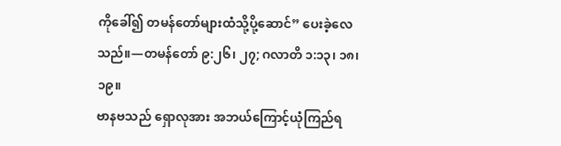ကိုခေါ်၍ တမန်တော်များထံသို့ပို့ဆောင်” ပေးခဲ့လေသည်။—တမန်တော် ၉:၂၆၊ ၂၇; ဂလာတိ ၁:၁၃၊ ၁၈၊ ၁၉။
ဗာနဗသည် ရှောလုအား အဘယ်ကြောင့်ယုံကြည်ရ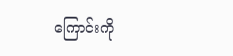ကြောင်းကို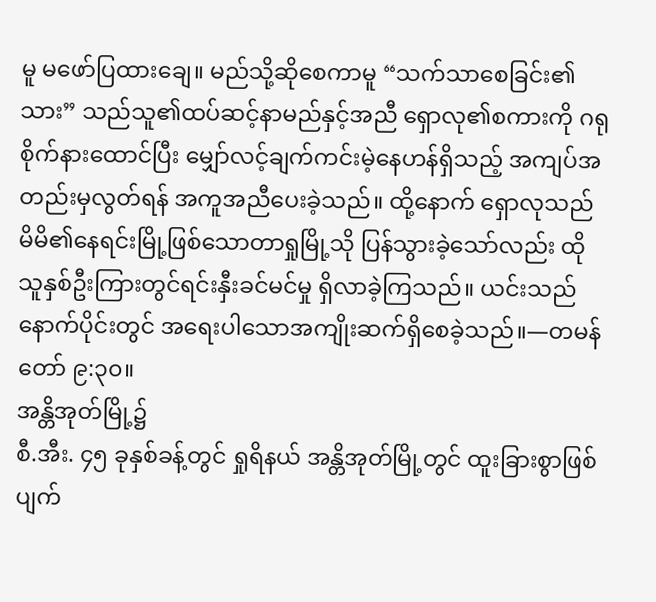မူ မဖော်ပြထားချေ။ မည်သို့ဆိုစေကာမူ “သက်သာစေခြင်း၏သား” သည်သူ၏ထပ်ဆင့်နာမည်နှင့်အညီ ရှောလု၏စကားကို ဂရုစိုက်နားထောင်ပြီး မျှော်လင့်ချက်ကင်းမဲ့နေဟန်ရှိသည့် အကျပ်အတည်းမှလွတ်ရန် အကူအညီပေးခဲ့သည်။ ထို့နောက် ရှောလုသည် မိမိ၏နေရင်းမြို့ဖြစ်သောတာရှုမြို့သို ပြန်သွားခဲ့သော်လည်း ထိုသူနှစ်ဦးကြားတွင်ရင်းနှီးခင်မင်မှု ရှိလာခဲ့ကြသည်။ ယင်းသည် နောက်ပိုင်းတွင် အရေးပါသောအကျိုးဆက်ရှိစေခဲ့သည်။—တမန်တော် ၉:၃၀။
အန္တိအုတ်မြို့၌
စီ.အီး. ၄၅ ခုနှစ်ခန့်တွင် ရှုရိနယ် အန္တိအုတ်မြို့တွင် ထူးခြားစွာဖြစ်ပျက်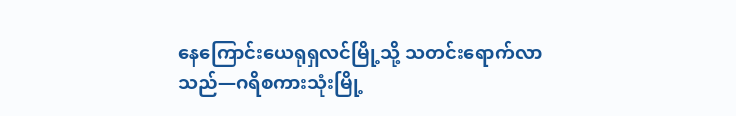နေကြောင်းယေရုရှလင်မြို့သို့ သတင်းရောက်လာသည်—ဂရိစကားသုံးမြို့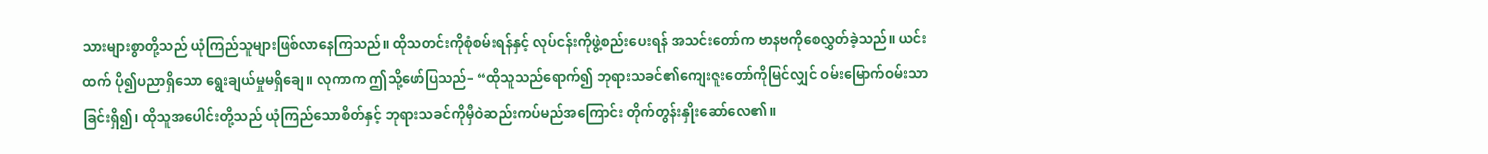သားများစွာတို့သည် ယုံကြည်သူများဖြစ်လာနေကြသည်။ ထိုသတင်းကိုစုံစမ်းရန်နှင့် လုပ်ငန်းကိုဖွဲ့စည်းပေးရန် အသင်းတော်က ဗာနဗကိုစေလွှတ်ခဲ့သည်။ ယင်းထက် ပို၍ပညာရှိသော ရွေးချယ်မှုမရှိချေ။ လုကာက ဤသို့ဖော်ပြသည်– “ထိုသူသည်ရောက်၍ ဘုရားသခင်၏ကျေးဇူးတော်ကိုမြင်လျှင် ဝမ်းမြောက်ဝမ်းသာခြင်းရှိ၍၊ ထိုသူအပေါင်းတို့သည် ယုံကြည်သောစိတ်နှင့် ဘုရားသခင်ကိုမှီဝဲဆည်းကပ်မည်အကြောင်း တိုက်တွန်းနှိုးဆော်လေ၏။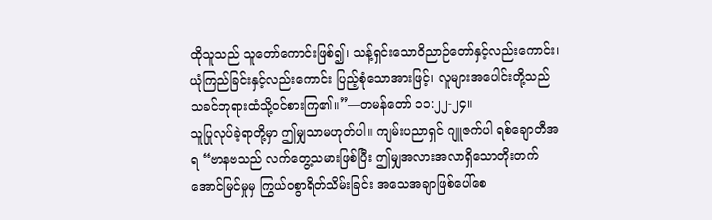ထိုသူသည် သူတော်ကောင်းဖြစ်၍၊ သန့်ရှင်းသောဝိညာဉ်တော်နှင့်လည်းကောင်း၊ ယုံကြည်ခြင်းနှင့်လည်းကောင်း ပြည့်စုံသောအားဖြင့်၊ လူများအပေါင်းတို့သည် သခင်ဘုရားထံသို့ဝင်စားကြ၏။”—တမန်တော် ၁၁:၂၂-၂၄။
သူပြုလုပ်ခဲ့ရာတို့မှာ ဤမျှသာမဟုတ်ပါ။ ကျမ်းပညာရှင် ဂျူဇက်ပါ ရစ်ချောတီအရ “ဗာနဗသည် လက်တွေ့သမားဖြစ်ပြီး ဤမျှအလားအလာရှိသောတိုးတက်အောင်မြင်မှုမှ ကြွယ်ဝစွာရိတ်သိမ်းခြင်း အသေအချာဖြစ်ပေါ်စေ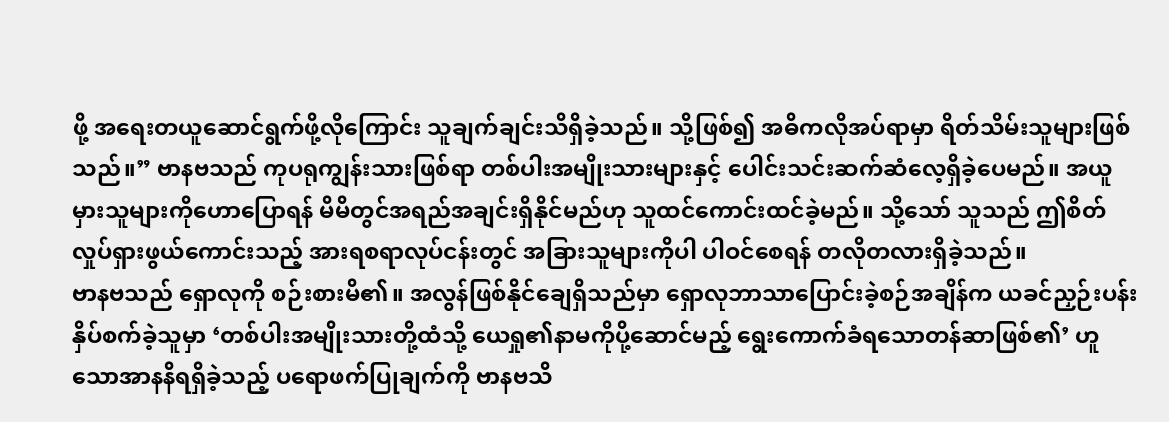ဖို့ အရေးတယူဆောင်ရွက်ဖို့လိုကြောင်း သူချက်ချင်းသိရှိခဲ့သည်။ သို့ဖြစ်၍ အဓိကလိုအပ်ရာမှာ ရိတ်သိမ်းသူများဖြစ်သည်။” ဗာနဗသည် ကုပရုကျွန်းသားဖြစ်ရာ တစ်ပါးအမျိုးသားများနှင့် ပေါင်းသင်းဆက်ဆံလေ့ရှိခဲ့ပေမည်။ အယူမှားသူများကိုဟောပြောရန် မိမိတွင်အရည်အချင်းရှိနိုင်မည်ဟု သူထင်ကောင်းထင်ခဲ့မည်။ သို့သော် သူသည် ဤစိတ်လှုပ်ရှားဖွယ်ကောင်းသည့် အားရစရာလုပ်ငန်းတွင် အခြားသူများကိုပါ ပါဝင်စေရန် တလိုတလားရှိခဲ့သည်။
ဗာနဗသည် ရှောလုကို စဉ်းစားမိ၏။ အလွန်ဖြစ်နိုင်ချေရှိသည်မှာ ရှောလုဘာသာပြောင်းခဲ့စဉ်အချိန်က ယခင်ညှဉ်းပန်းနှိပ်စက်ခဲ့သူမှာ ‘တစ်ပါးအမျိုးသားတို့ထံသို့ ယေရှု၏နာမကိုပို့ဆောင်မည့် ရွေးကောက်ခံရသောတန်ဆာဖြစ်၏’ ဟူသောအာနနိရရှိခဲ့သည့် ပရောဖက်ပြုချက်ကို ဗာနဗသိ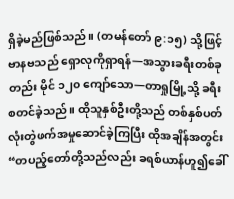ရှိခဲ့မည်ဖြစ်သည်။ (တမန်တော် ၉:၁၅) သို့ဖြင့် ဗာနဗသည် ရှောလုကိုရှာရန်—အသွားခရီးတစ်ခုတည်း မိုင် ၁၂၀ ကျော်သော—တာရှုမြို့သို့ ခရီးစတင်ခဲ့သည်။ ထိုသူနှစ်ဦးတို့သည် တစ်နှစ်ပတ်လုံးတွဲဖက်အမှုဆောင်ခဲ့ကြပြီး ထိုအချိန်အတွင်း “တပည့်တော်တို့သည်လည်း ခရစ်ယာန်ဟူ၍ခေါ်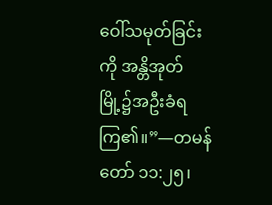ဝေါ်သမုတ်ခြင်းကို အန္တိအုတ်မြို့၌အဦးခံရကြ၏။”—တမန်တော် ၁၁:၂၅၊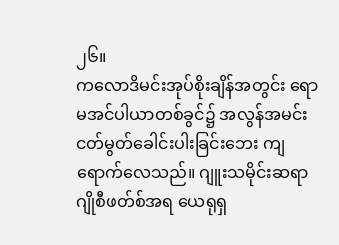၂၆။
ကလောဒိမင်းအုပ်စိုးချိန်အတွင်း ရောမအင်ပါယာတစ်ခွင်၌ အလွန်အမင်းငတ်မွတ်ခေါင်းပါးခြင်းဘေး ကျရောက်လေသည်။ ဂျူးသမိုင်းဆရာ ဂျိုစီဖတ်စ်အရ ယေရုရှ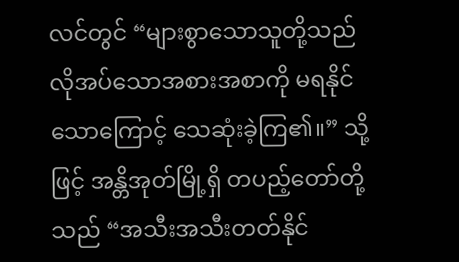လင်တွင် “များစွာသောသူတို့သည် လိုအပ်သောအစားအစာကို မရနိုင်သောကြောင့် သေဆုံးခဲ့ကြ၏။” သို့ဖြင့် အန္တိအုတ်မြို့ရှိ တပည့်တော်တို့သည် “အသီးအသီးတတ်နိုင်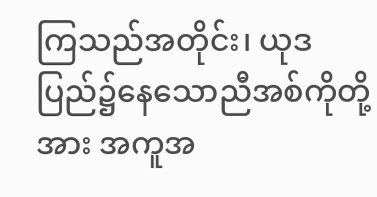ကြသည်အတိုင်း၊ ယုဒပြည်၌နေသောညီအစ်ကိုတို့အား အကူအ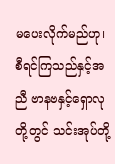မပေးလိုက်မည်ဟု၊ စီရင်ကြသည်နှင့်အညီ ဗာနဗနှင့်ရှောလုတို့တွင် သင်းအုပ်တို့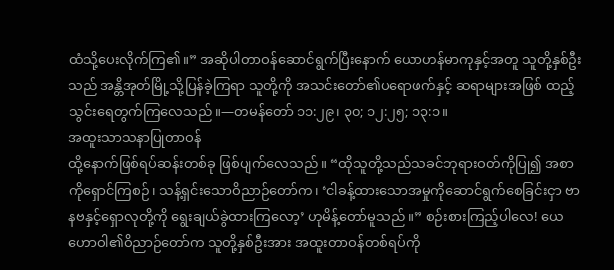ထံသို့ပေးလိုက်ကြ၏။” အဆိုပါတာဝန်ဆောင်ရွက်ပြီးနောက် ယောဟန်မာကုနှင့်အတူ သူတို့နှစ်ဦးသည် အန္တိအုတ်မြို့သို့ပြန်ခဲ့ကြရာ သူတို့ကို အသင်းတော်၏ပရောဖက်နှင့် ဆရာများအဖြစ် ထည့်သွင်းရေတွက်ကြလေသည်။—တမန်တော် ၁၁:၂၉၊ ၃၀; ၁၂:၂၅; ၁၃:၁။
အထူးသာသနာပြုတာဝန်
ထို့နောက်ဖြစ်ရပ်ဆန်းတစ်ခု ဖြစ်ပျက်လေသည်။ “ထိုသူတို့သည်သခင်ဘုရားဝတ်ကိုပြု၍ အစာကိုရှောင်ကြစဉ်၊ သန့်ရှင်းသောဝိညာဉ်တော်က၊ ‘ငါခန့်ထားသောအမှုကိုဆောင်ရွက်စေခြင်းငှာ ဗာနဗနှင့်ရှောလုတို့ကို ရွေးချယ်ခွဲထားကြလော့’ ဟုမိန့်တော်မူသည်။” စဉ်းစားကြည့်ပါလေ! ယေဟောဝါ၏ဝိညာဉ်တော်က သူတို့နှစ်ဦးအား အထူးတာဝန်တစ်ရပ်ကို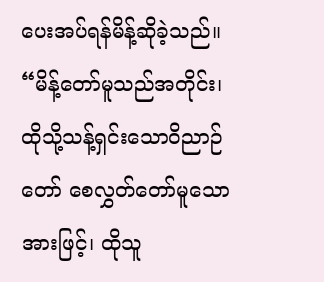ပေးအပ်ရန်မိန့်ဆိုခဲ့သည်။ “မိန့်တော်မူသည်အတိုင်း၊ ထိုသို့သန့်ရှင်းသောဝိညာဉ်တော် စေလွှတ်တော်မူသောအားဖြင့်၊ ထိုသူ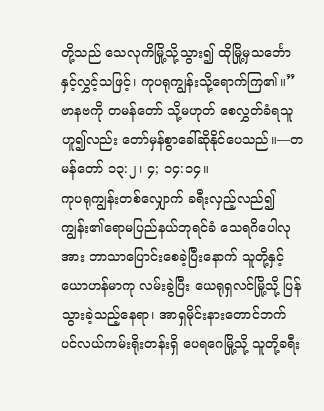တို့သည် သေလုကိမြို့သို့သွား၍ ထိုမြို့မှသင်္ဘောနှင့်လွှင့်သဖြင့်၊ ကုပရုကျွန်းသို့ရောက်ကြ၏။” ဗာနဗကို တမန်တော် သို့မဟုတ် စေလွှတ်ခံရသူဟူ၍လည်း တော်မှန်စွာခေါ်ဆိုနိုင်ပေသည်။—တမန်တော် ၁၃:၂၊ ၄; ၁၄:၁၄။
ကုပရုကျွန်းတစ်လျှောက် ခရီးလှည့်လည်၍ ကျွန်း၏ရောမပြည်နယ်ဘုရင်ခံ သေရဂိပေါလုအား ဘာသာပြောင်းစေခဲ့ပြီးနောက် သူတို့နှင့် ယောဟန်မာကု လမ်းခွဲပြီး ယေရုရှလင်မြို့သို့ ပြန်သွားခဲ့သည့်နေရာ၊ အာရှမိုင်းနားတောင်ဘက် ပင်လယ်ကမ်းရိုးတန်းရှိ ပေရဂေမြို့သို့ သူတို့ခရီး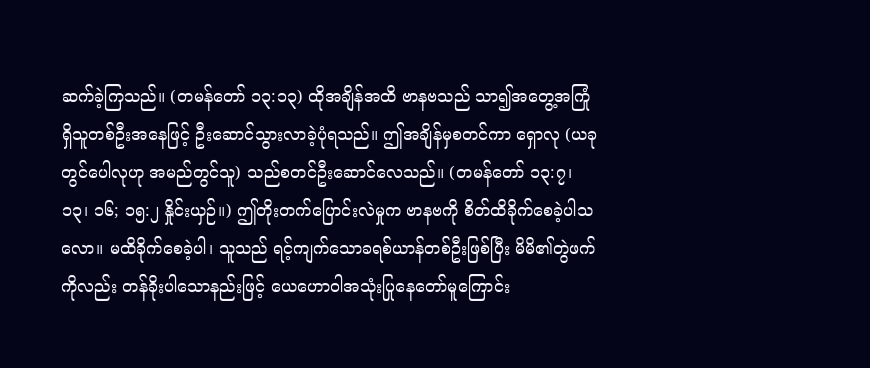ဆက်ခဲ့ကြသည်။ (တမန်တော် ၁၃:၁၃) ထိုအချိန်အထိ ဗာနဗသည် သာ၍အတွေ့အကြုံရှိသူတစ်ဦးအနေဖြင့် ဦးဆောင်သွားလာခဲ့ပုံရသည်။ ဤအချိန်မှစတင်ကာ ရှောလု (ယခုတွင်ပေါလုဟု အမည်တွင်သူ) သည်စတင်ဦးဆောင်လေသည်။ (တမန်တော် ၁၃:၇၊ ၁၃၊ ၁၆; ၁၅:၂ နှိုင်းယှဉ်။) ဤတိုးတက်ပြောင်းလဲမှုက ဗာနဗကို စိတ်ထိခိုက်စေခဲ့ပါသလော။ မထိခိုက်စေခဲ့ပါ၊ သူသည် ရင့်ကျက်သောခရစ်ယာန်တစ်ဦးဖြစ်ပြီး မိမိ၏တွဲဖက်ကိုလည်း တန်ခိုးပါသောနည်းဖြင့် ယေဟောဝါအသုံးပြုနေတော်မူကြောင်း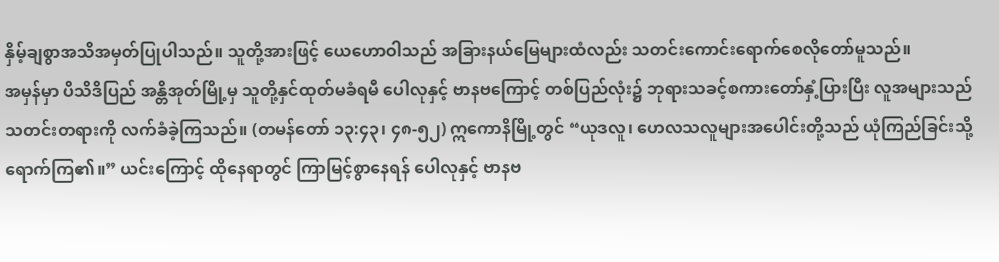နှိမ့်ချစွာအသိအမှတ်ပြုပါသည်။ သူတို့အားဖြင့် ယေဟောဝါသည် အခြားနယ်မြေများထံလည်း သတင်းကောင်းရောက်စေလိုတော်မူသည်။
အမှန်မှာ ပိသိဒိပြည် အန္တိအုတ်မြို့မှ သူတို့နှင်ထုတ်မခံရမီ ပေါလုနှင့် ဗာနဗကြောင့် တစ်ပြည်လုံး၌ ဘုရားသခင့်စကားတော်နှံ့ပြားပြီး လူအများသည် သတင်းတရားကို လက်ခံခဲ့ကြသည်။ (တမန်တော် ၁၃:၄၃၊ ၄၈-၅၂) ဣကောနိမြို့တွင် “ယုဒလူ၊ ဟေလသလူများအပေါင်းတို့သည် ယုံကြည်ခြင်းသို့ရောက်ကြ၏။” ယင်းကြောင့် ထိုနေရာတွင် ကြာမြင့်စွာနေရန် ပေါလုနှင့် ဗာနဗ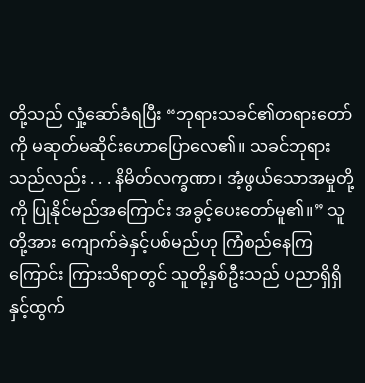တို့သည် လှုံ့ဆော်ခံရပြီး “ဘုရားသခင်၏တရားတော်ကို မဆုတ်မဆိုင်းဟောပြောလေ၏။ သခင်ဘုရားသည်လည်း . . . နိမိတ်လက္ခဏာ၊ အံ့ဖွယ်သောအမှုတို့ကို ပြုနိုင်မည်အကြောင်း အခွင့်ပေးတော်မူ၏။” သူတို့အား ကျောက်ခဲနှင့်ပစ်မည်ဟု ကြံစည်နေကြကြောင်း ကြားသိရာတွင် သူတို့နှစ်ဦးသည် ပညာရှိရှိနှင့်ထွက်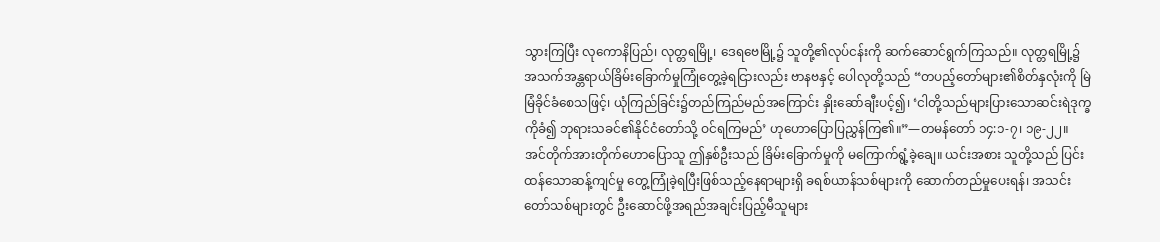သွားကြပြီး လုကောနိပြည်၊ လုတ္တရမြို့၊ ဒေရဗေမြို့၌ သူတို့၏လုပ်ငန်းကို ဆက်ဆောင်ရွက်ကြသည်။ လုတ္တရမြို့၌ အသက်အန္တရာယ်ခြိမ်းခြောက်မှုကြုံတွေ့ခဲ့ရငြားလည်း ဗာနဗနှင့် ပေါလုတို့သည် “တပည့်တော်များ၏စိတ်နှလုံးကို မြဲမြံခိုင်ခံစေသဖြင့်၊ ယုံကြည်ခြင်း၌တည်ကြည်မည်အကြောင်း နှိုးဆော်ချီးပင့်၍၊ ‘ငါတို့သည်များပြားသောဆင်းရဲဒုက္ခကိုခံ၍ ဘုရားသခင်၏နိုင်ငံတော်သို့ ဝင်ရကြမည်’ ဟုဟောပြောပြညွှန်ကြ၏။”—တမန်တော် ၁၄:၁-၇၊ ၁၉-၂၂။
အင်တိုက်အားတိုက်ဟောပြောသူ ဤနှစ်ဦးသည် ခြိမ်းခြောက်မှုကို မကြောက်ရွံ့ခဲ့ချေ။ ယင်းအစား သူတို့သည် ပြင်းထန်သောဆန့်ကျင်မှု တွေ့ကြုံခဲ့ရပြီးဖြစ်သည့်နေရာများရှိ ခရစ်ယာန်သစ်များကို ဆောက်တည်မှုပေးရန်၊ အသင်းတော်သစ်များတွင် ဦးဆောင်ဖို့အရည်အချင်းပြည့်မီသူများ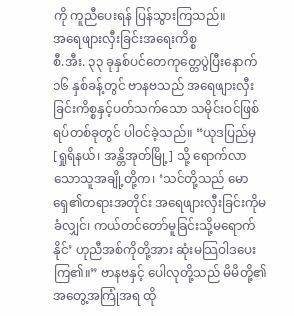ကို ကူညီပေးရန် ပြန်သွားကြသည်။
အရေဖျားလှီးခြင်းအရေးကိစ္စ
စီ.အီး. ၃၃ ခုနှစ်ပင်တေကုတ္တေပွဲပြီးနောက် ၁၆ နှစ်ခန့်တွင် ဗာနဗသည် အရေဖျားလှီးခြင်းကိစ္စနှင့်ပတ်သက်သော သမိုင်းဝင်ဖြစ်ရပ်တစ်ခုတွင် ပါဝင်ခဲ့သည်။ “ယုဒပြည်မှ [ရှုရိနယ်၊ အန္တိအုတ်မြို့] သို့ ရောက်လာသောသူအချို့တို့က၊ ‘သင်တို့သည် မောရှေ၏တရားအတိုင်း အရေဖျားလှီးခြင်းကိုမခံလျှင်၊ ကယ်တင်တော်မူခြင်းသို့မရောက်နိုင်’ ဟုညီအစ်ကိုတို့အား ဆုံးမသြဝါဒပေးကြ၏။” ဗာနဗနှင့် ပေါလုတို့သည် မိမိတို့၏အတွေ့အကြုံအရ ထို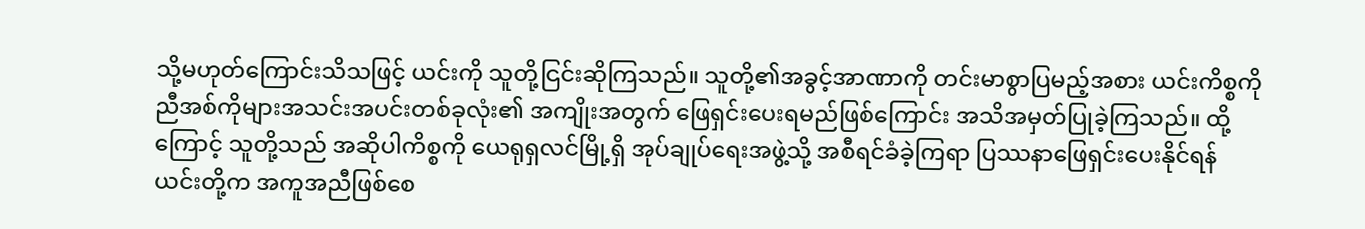သို့မဟုတ်ကြောင်းသိသဖြင့် ယင်းကို သူတို့ငြင်းဆိုကြသည်။ သူတို့၏အခွင့်အာဏာကို တင်းမာစွာပြမည့်အစား ယင်းကိစ္စကို ညီအစ်ကိုများအသင်းအပင်းတစ်ခုလုံး၏ အကျိုးအတွက် ဖြေရှင်းပေးရမည်ဖြစ်ကြောင်း အသိအမှတ်ပြုခဲ့ကြသည်။ ထို့ကြောင့် သူတို့သည် အဆိုပါကိစ္စကို ယေရုရှလင်မြို့ရှိ အုပ်ချုပ်ရေးအဖွဲ့သို့ အစီရင်ခံခဲ့ကြရာ ပြဿနာဖြေရှင်းပေးနိုင်ရန် ယင်းတို့က အကူအညီဖြစ်စေ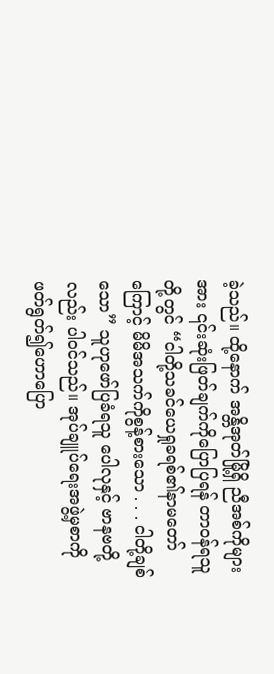ခဲ့သည်။ ထို့နောက် အန္တိအုတ်မြို့ရှိ ညီအစ်ကိုများအား ၎င်းဆုံးဖြတ်ချက်ကိုပြောပြရန် တာဝန်ရသူတို့တွင် “ငါတို့သခင်ယေရှုခရစ်၏နာမတော်ကြောင့် မိမိအသက်ကိုစွန့်စားသော . . . ငါတို့ချစ်သော” သူဟုဖော်ပြခံရသူ ပေါလုနှင့် ဗာနဗတို့လည်း ပါဝင်သည်။ အုပ်ချူပ်ရေးအဖွဲ့မှစာကို ဖတ်ရွတ်၍ဟောပြော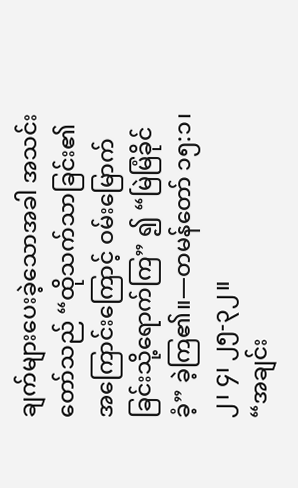ချက်များပေးခဲ့သောအခါ အသင်းတော်သည် “ထိုသက်သာခြင်း၏အကြောင်းကြောင့် ဝမ်းမြောက်ခြင်းသို့ရောက်ကြ” ၍ “မြဲမြံခိုင်ခံ့” ခဲ့ကြ၏။—တမန်တော် ၁၅:၁၊ ၂၊ ၄၊ ၂၅-၃၂။
“အချင်း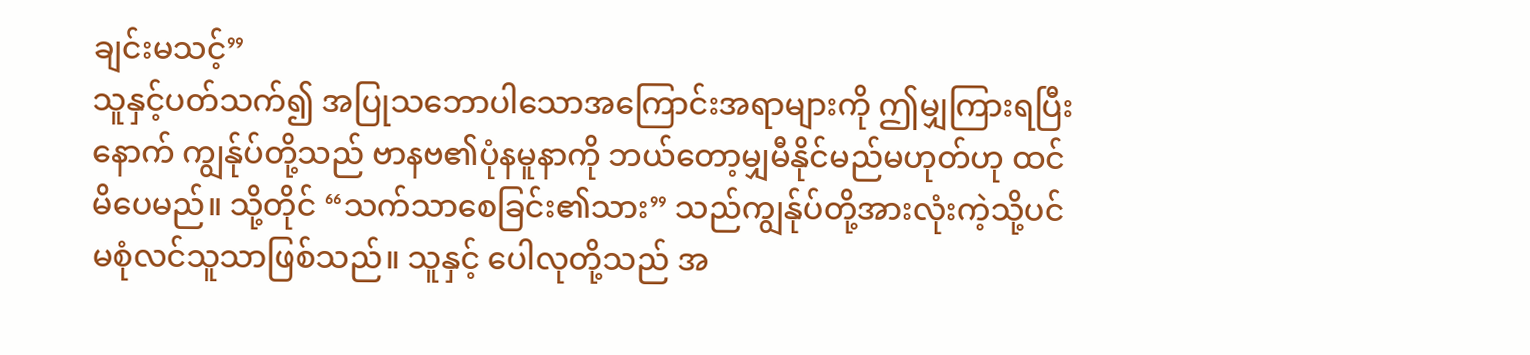ချင်းမသင့်”
သူနှင့်ပတ်သက်၍ အပြုသဘောပါသောအကြောင်းအရာများကို ဤမျှကြားရပြီးနောက် ကျွန်ုပ်တို့သည် ဗာနဗ၏ပုံနမူနာကို ဘယ်တော့မျှမီနိုင်မည်မဟုတ်ဟု ထင်မိပေမည်။ သို့တိုင် “သက်သာစေခြင်း၏သား” သည်ကျွန်ုပ်တို့အားလုံးကဲ့သို့ပင် မစုံလင်သူသာဖြစ်သည်။ သူနှင့် ပေါလုတို့သည် အ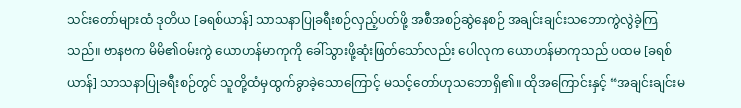သင်းတော်များထံ ဒုတိယ [ခရစ်ယာန်] သာသနာပြုခရီးစဉ်လှည့်ပတ်ဖို့ အစီအစဉ်ဆွဲနေစဉ် အချင်းချင်းသဘောကွဲလွဲခဲ့ကြသည်။ ဗာနဗက မိမိ၏ဝမ်းကွဲ ယောဟန်မာကုကို ခေါ်သွားဖို့ဆုံးဖြတ်သော်လည်း ပေါလုက ယောဟန်မာကုသည် ပထမ [ခရစ်ယာန်] သာသနာပြုခရီးစဉ်တွင် သူတို့ထံမှထွက်ခွာခဲ့သောကြောင့် မသင့်တော်ဟုသဘောရှိ၏။ ထိုအကြောင်းနှင့် “အချင်းချင်းမ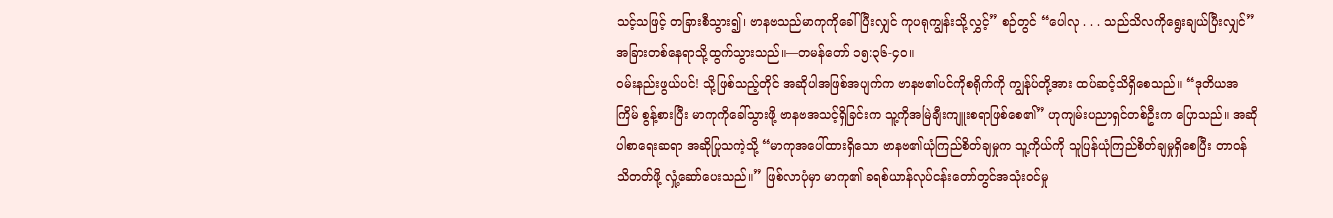သင့်သဖြင့် တခြားစီသွား၍၊ ဗာနဗသည်မာကုကိုခေါ်ပြီးလျှင် ကုပရုကျွန်းသို့လွှင့်” စဉ်တွင် “ပေါလု . . . သည်သိလကိုရွေးချယ်ပြီးလျှင်” အခြားတစ်နေရာသို့ထွက်သွားသည်။—တမန်တော် ၁၅:၃၆-၄၀။
ဝမ်းနည်းဖွယ်ပင်! သို့ဖြစ်သည့်တိုင် အဆိုပါအဖြစ်အပျက်က ဗာနဗ၏ပင်ကိုစရိုက်ကို ကျွန်ုပ်တို့အား ထပ်ဆင့်သိရှိစေသည်။ “ဒုတိယအကြိမ် စွန့်စားပြီး မာကုကိုခေါ်သွားဖို့ ဗာနဗအသင့်ရှိခြင်းက သူ့ကိုအမြဲချီးကျူးစရာဖြစ်စေ၏” ဟုကျမ်းပညာရှင်တစ်ဦးက ပြောသည်။ အဆိုပါစာရေးဆရာ အဆိုပြုသကဲ့သို့ “မာကုအပေါ်ထားရှိသော ဗာနဗ၏ယုံကြည်စိတ်ချမှုက သူ့ကိုယ်ကို သူပြန်ယုံကြည်စိတ်ချမှုရှိစေပြီး တာဝန်သိတတ်ဖို့ လှုံ့ဆော်ပေးသည်။” ဖြစ်လာပုံမှာ မာကု၏ ခရစ်ယာန်လုပ်ငန်းတော်တွင်အသုံးဝင်မှု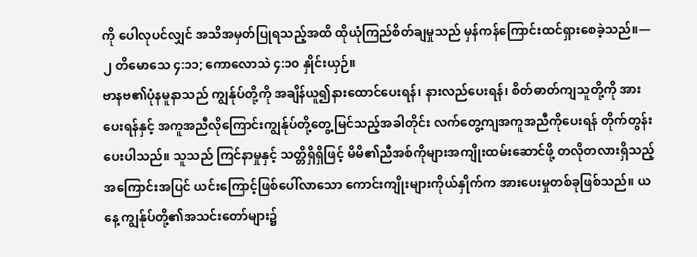ကို ပေါလုပင်လျှင် အသိအမှတ်ပြုရသည့်အထိ ထိုယုံကြည်စိတ်ချမှုသည် မှန်ကန်ကြောင်းထင်ရှားစေခဲ့သည်။—၂ တိမောသေ ၄:၁၁; ကောလောသဲ ၄:၁၀ နှိုင်းယှဉ်။
ဗာနဗ၏ပုံနမူနာသည် ကျွန်ုပ်တို့ကို အချိန်ယူ၍နားထောင်ပေးရန်၊ နားလည်ပေးရန်၊ စိတ်ဓာတ်ကျသူတို့ကို အားပေးရန်နှင့် အကူအညီလိုကြောင်းကျွန်ုပ်တို့တွေ့မြင်သည့်အခါတိုင်း လက်တွေ့ကျအကူအညီကိုပေးရန် တိုက်တွန်းပေးပါသည်။ သူသည် ကြင်နာမှုနှင့် သတ္တိရှိရှိဖြင့် မိမိ၏ညီအစ်ကိုများအကျိုးထမ်းဆောင်ဖို့ တလိုတလားရှိသည့်အကြောင်းအပြင် ယင်းကြောင့်ဖြစ်ပေါ်လာသော ကောင်းကျိုးများကိုယ်နှိုက်က အားပေးမှုတစ်ခုဖြစ်သည်။ ယနေ့ ကျွန်ုပ်တို့၏အသင်းတော်များ၌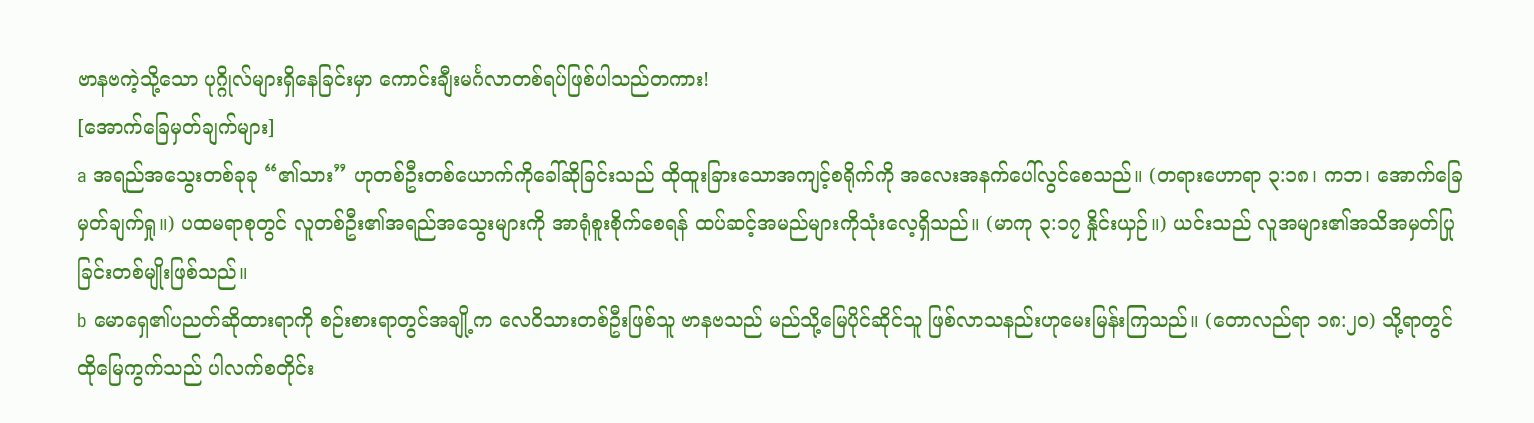ဗာနဗကဲ့သို့သော ပုဂ္ဂိုလ်များရှိနေခြင်းမှာ ကောင်းချီးမင်္ဂလာတစ်ရပ်ဖြစ်ပါသည်တကား!
[အောက်ခြေမှတ်ချက်များ]
a အရည်အသွေးတစ်ခုခု “၏သား” ဟုတစ်ဦးတစ်ယောက်ကိုခေါ်ဆိုခြင်းသည် ထိုထူးခြားသောအကျင့်စရိုက်ကို အလေးအနက်ပေါ်လွင်စေသည်။ (တရားဟောရာ ၃:၁၈၊ ကဘ၊ အောက်ခြေမှတ်ချက်ရှု။) ပထမရာစုတွင် လူတစ်ဦး၏အရည်အသွေးများကို အာရုံစူးစိုက်စေရန် ထပ်ဆင့်အမည်များကိုသုံးလေ့ရှိသည်။ (မာကု ၃:၁၇ နှိုင်းယှဉ်။) ယင်းသည် လူအများ၏အသိအမှတ်ပြုခြင်းတစ်မျိုးဖြစ်သည်။
b မောရှေ၏ပညတ်ဆိုထားရာကို စဉ်းစားရာတွင်အချို့က လေဝိသားတစ်ဦးဖြစ်သူ ဗာနဗသည် မည်သို့မြေပိုင်ဆိုင်သူ ဖြစ်လာသနည်းဟုမေးမြန်းကြသည်။ (တောလည်ရာ ၁၈:၂၀) သို့ရာတွင် ထိုမြေကွက်သည် ပါလက်စတိုင်း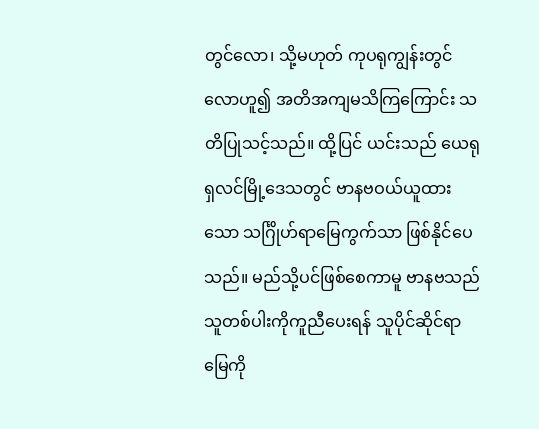တွင်လော၊ သို့မဟုတ် ကုပရုကျွန်းတွင်လောဟူ၍ အတိအကျမသိကြကြောင်း သတိပြုသင့်သည်။ ထို့ပြင် ယင်းသည် ယေရုရှလင်မြို့ဒေသတွင် ဗာနဗဝယ်ယူထားသော သင်္ဂြိုဟ်ရာမြေကွက်သာ ဖြစ်နိုင်ပေသည်။ မည်သို့ပင်ဖြစ်စေကာမူ ဗာနဗသည် သူတစ်ပါးကိုကူညီပေးရန် သူပိုင်ဆိုင်ရာမြေကို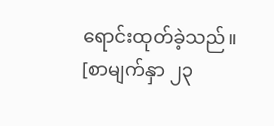ရောင်းထုတ်ခဲ့သည်။
[စာမျက်နှာ ၂၃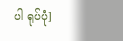ပါ ရုပ်ပုံ]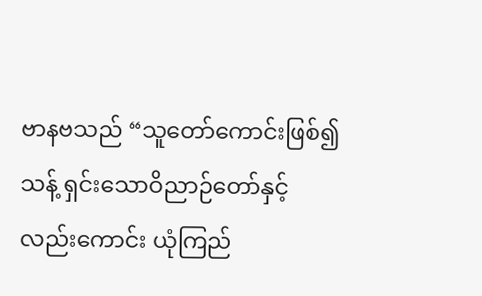ဗာနဗသည် “သူတော်ကောင်းဖြစ်၍ သန့် ရှင်းသောဝိညာဉ်တော်နှင့် လည်းကောင်း ယုံကြည်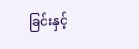ခြင်းနှင့်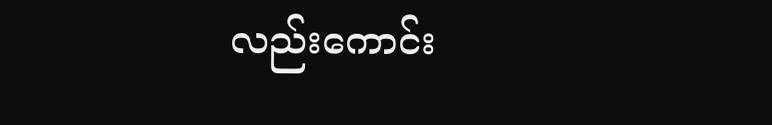လည်းကောင်း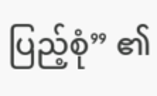ပြည့်စုံ” ၏